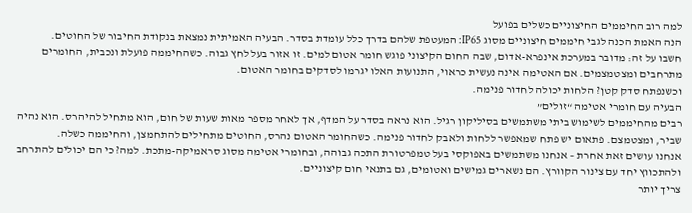למה רוב החיממים החיצוניים כשלים בפועל
הנה האמת הכנה לגבי חיממים חיצוניים מסוג IP65: המעטפת שלהם בדרך כלל עומדת בסדר. הבעיה האמיתית נמצאת בנקודת החיבור של החוטים.
חשבו על זה: מדובר במערכת אינפרא-אדום, שבה החום הקיצוני פוגש חומר אטום למים. זו אזור בעל לחץ גבוה. כשהחיממה פועלת ונכבית, החומרים מתרחבים ומצטמצמים. אם האטימה אינה נעשית כראוי, התנועות האלו יגרמו לסדקים בחומר האטום.
וכשנפתח סדק קטן? הלחות יכולה לחדור פנימה.
הבעיה עם חומרי אטימה “זולים”
רבים מהחיממים לשימוש ביתי משתמשים בסיליקון רגיל. הוא נראה בסדר על המדף, אך לאחר מספר מאות שעות של חום, הוא מתחיל להיהרס. הוא נהיה שביר, ומצטמצם. פתאום יש פתח שמאפשר ללחות ולאבק לחדור פנימה. כשהחומר האטום נהרס, החוטים מתחילים להתחמצן, והחיממה כשלה.
אנחנו עושים זאת אחרת – אנחנו משתמשים באפוקסי בעל טמפרטורת התכה גבוהה, ובחומרי אטימה מסוג סראמיקה-מתכת. למה? כי הם יכולים להתרחב ולהתכווץ יחד עם צינור הקוורץ. הם נשארים גמישים ואטומים, גם בתנאי חום קיצוניים.
צריך יותר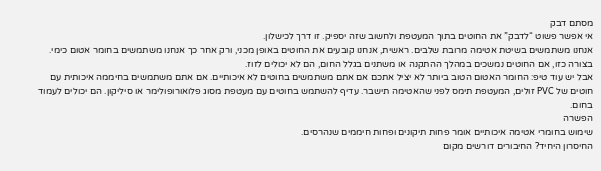מסתם דבק
אי אפשר פשוט “לדבק” את החוטים בתוך המעטפת ולחשוב שזה יספיק. זו דרך לכישלון.
אנחנו משתמשים בשיטת אטימה מרובת שלבים. ראשית, אנחנו קובעים את החוטים באופן מכני, ורק אחר כך אנחנו משתמשים בחומר אטום כימי. בצורה כזו, אם החוטים נמשכים במהלך ההתקנה או משתנים בגלל החום, הם לא יכולים לזוז.
אבל יש עוד טיפ: החומר האטום הטוב ביותר לא יציל אתכם אם אתם משתמשים בחוטים לא איכותיים. אם אתם משתמשים בחיממה איכותית עם חוטים של PVC זולים, המעטפת תימס לפני שהאטימה תישבר. עדיף להשתמש בחוטים עם מעטפת מסוג פלואורופולימר או סיליקון. הם יכולים לעמוד בחום.
הפשרה
שימוש בחומרי אטימה איכותיים אומר פחות תיקונים ופחות חיממים שנהרסים.
החיסרון היחיד? החיבורים דורשים מקום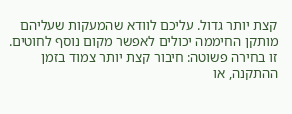קצת יותר גדול. עליכם לוודא שהמעקות שעליהם מותקן החיממה יכולים לאפשר מקום נוסף לחוטים.
זו בחירה פשוטה: חיבור קצת יותר צמוד בזמן ההתקנה, או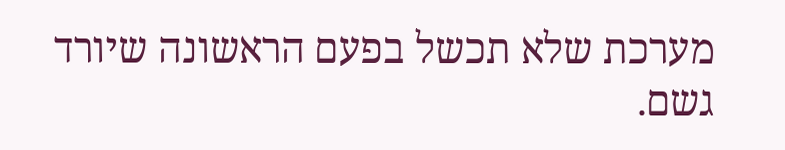מערכת שלא תכשל בפעם הראשונה שיורד גשם.